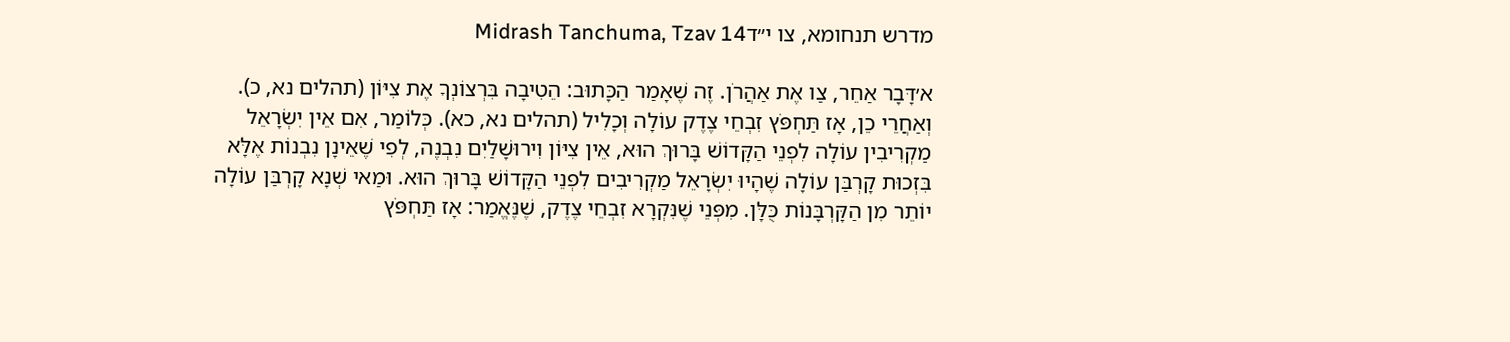מדרש תנחומא, צו י״דMidrash Tanchuma, Tzav 14

א׳דָּבָר אַחֵר, צַו אֶת אַהֲרֹן. זֶה שֶׁאָמַר הַכָּתוּב: הֵטִיבָה בִּרְצוֹנְךָ אֶת צִיּוֹן (תהלים נא, כ). וְאַחֲרֵי כֵן, אָז תַּחְפֹּץ זִבְחֵי צֶדֶק עוֹלָה וְכָלִיל (תהלים נא, כא). כְּלוֹמַר, אִם אֵין יִשְׂרָאֵל מַקְרִיבִין עוֹלָה לִפְנֵי הַקָּדוֹשׁ בָּרוּךְ הוּא, אֵין צִיּוֹן וִירוּשָׁלַיִם נִבְנֶה, לְפִי שֶׁאֵינָן נִבְנוֹת אֶלָּא בִּזְכוּת קָרְבַּן עוֹלָה שֶׁהָיוּ יִשְׂרָאֵל מַקְרִיבִים לִפְנֵי הַקָּדוֹשׁ בָּרוּךְ הוּא. וּמַאי שְׁנָא קָרְבַּן עוֹלָה יוֹתֵר מִן הַקָּרְבָּנוֹת כֻּלָּן. מִפְּנֵי שֶׁנִּקְרָא זִבְחֵי צֶדֶק, שֶׁנֶּאֱמַר: אָז תַּחְפֹּץ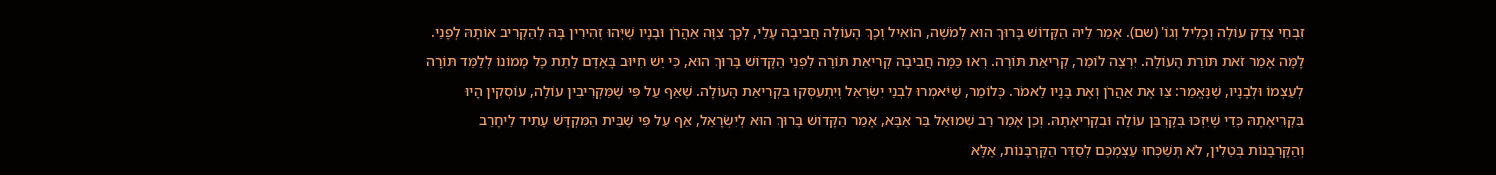זִבְחֵי צֶדֶק עוֹלָה וְכָלִיל וְגוֹ' (שם). אָמַר לֵיהּ הַקָּדוֹשׁ בָּרוּךְ הוּא לְמֹשֶׁה, הוֹאִיל וְכָךְ הָעוֹלָה חֲבִיבָה עָלַי, לְכָךְ צִוָּה אַהֲרֹן וּבָנָיו שֶׁיְּהוּ זְהִירִין בָּהּ לְהַקְרִיב אוֹתָהּ לְפָנַי. לָמָּה אָמַר זֹאת תּוֹרַת הָעוֹלָה. יִרְצֶה לוֹמַר, קְרִיאַת תּוֹרָה. רְאוּ כַּמָּה חֲבִיבָה קְרִיאַת תּוֹרָה לִפְנֵי הַקָּדוֹשׁ בָּרוּךְ הוּא, כִּי יֵשׁ חִיּוּב בָּאָדָם לָתֵת כָּל מָמוֹנוֹ לְלַמֵּד תּוֹרָה לְעַצְמוֹ וּלְבָנָיו, שֶׁנֶּאֱמַר: צַו אֶת אַהֲרֹן וְאֶת בָּנָיו לֵאמֹר. כְּלוֹמַר, שֶׁיֹּאמְרוּ לִבְנֵי יִשְׂרָאֵל וְיִתְעַסְּקוּ בִּקְרִיאַת הָעוֹלָה. שֶׁאַף עַל פִּי שֶׁמַּקְרִיבִין עוֹלָה, עוֹסְקִין הָיוּ בִּקְרִיאָתָהּ כְּדֵי שֶׁיִּזְכּוּ בְּקָרְבַּן עוֹלָה וּבִקְרִיאָתָהּ. וְכֵן אָמַר רַב שְׁמוּאֵל בַּר אַבָּא, אָמַר הַקָּדוֹשׁ בָּרוּךְ הוּא לְיִשְׂרָאֵל, אַף עַל פִּי שֶׁבֵּית הַמִּקְדָּשׁ עָתִיד לֵיחָרֵב וְהַקָּרְבָּנוֹת בְּטֵלִין, לֹא תְּשַׁכְּחוּ עַצְמְכֶם לְסַדֵּר הַקָּרְבָּנוֹת, אֶלָּא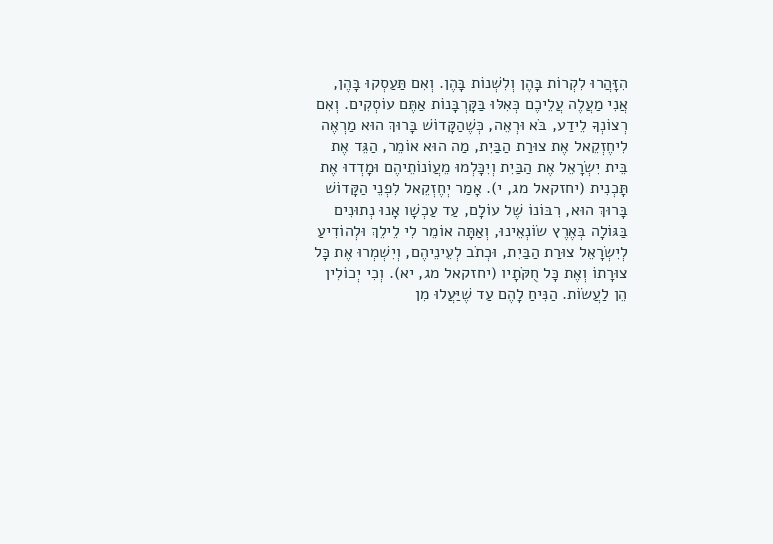הִזָּהֲרוּ לִקְרוֹת בָּהֶן וְלִשְׁנוֹת בָּהֶן. וְאִם תַּעַסְקוּ בָּהֶן, אֲנִי מַעֲלֶה עֲלֵיכֶם כְּאִלּוּ בַּקָּרְבָּנוֹת אַתֶּם עוֹסְקִים. וְאִם רְצוֹנְךָ לֵידַע, בֹּא וּרְאֵה, כְּשֶׁהַקָּדוֹשׁ בָּרוּךְ הוּא מַרְאֶה לִיחֶזְקֵאל אֶת צוּרַת הַבַּיִת, מַה הוּא אוֹמֵר, הַגֵּד אֶת בֵּית יִשְׂרָאֵל אֶת הַבַּיִת וְיִכָּלְמוּ מֵעֲוֹנוֹתֵיהֶם וּמָדְדוּ אֶת תָּכְנִית (יחזקאל מג, י). אָמַר יְחֶזְקֵאל לִפְנֵי הַקָּדוֹשׁ בָּרוּךְ הוּא, רִבּוֹנוֹ שֶׁל עוֹלָם, עַד עַכְשָׁו אָנוּ נְתוּנִים בַּגּוֹלָה בְּאֶרֶץ שׂוֹנְאֵינוּ, וְאַתָּה אוֹמֵר לִי לֵילֵךְ וּלְהוֹדִיעַ לְיִשְׂרָאֵל צוּרַת הַבַּיִת, וּכְתֹב לְעֵינֵיהֶם, וְיִשְׁמְרוּ אֶת כָּל צוּרָתוֹ וְאֶת כָּל חֻקֹּתָיו (יחזקאל מג, יא). וְכִי יְכוֹלִין הֵן לַעֲשׂוֹת. הַנִּיחַ לָהֶם עַד שֶׁיַּעֲלוּ מִן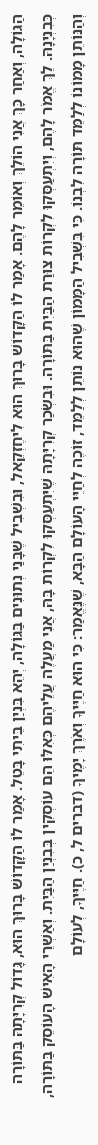הַגּוֹלָה, וְאַחַר כָּךְ אֲנִי הוֹלֵךְ וְאוֹמֵר לָהֶם. אָמַר לוֹ הַקָּדוֹשׁ בָּרוּךְ הוּא לִיחֶזְקֵאל, וּבִשְׁבִיל שֶׁבָּנַי נְתוּנִים בַּגּוֹלָה, יְהֵא בִּנְיַן בֵּיתִי בָּטֵל. אָמַר לוֹ הַקָּדוֹשׁ בָּרוּךְ הוּא, גָּדוֹל קְרִיָּתָהּ בַּתּוֹרָה כְּבִנְיָנָהּ. לֵךְ אֱמֹר לָהֶם, וְיִתְעַסְּקוּ לִקְרוֹת צוּרַת הַבַּיִת בַּתּוֹרָה. וּבִשְׂכַר קְרִיָּתָהּ שֶׁיִּתְעַסְּקוּ לִקְרוֹת בָּהּ, אֲנִי מַעֲלֶה עֲלֵיהֶם כְּאִלּוּ הֵם עוֹסְקִין בְּבִנְיַן הַבַּיִת. וְאַשְׁרֵי הָאִישׁ הָעוֹסֵק בַּתּוֹרָה, וְהַנּוֹתֵן מָמוֹנוֹ לְלַמֵּד תּוֹרָה לִבְנוֹ. כִּי בִּשְׁבִיל הַמָּמוֹן שֶׁהוּא נוֹתֵן לְלַמֵּד, זוֹכֶה לְחַיֵּי הָעוֹלָם הַבָּא, שֶׁנֶּאֱמַר: כִּי הוּא חַיֶּיךָ וְאֹרֶךְ יָמֶיךָ (דברים ל, כ). חַיֶּיךָ, לְעוֹלָם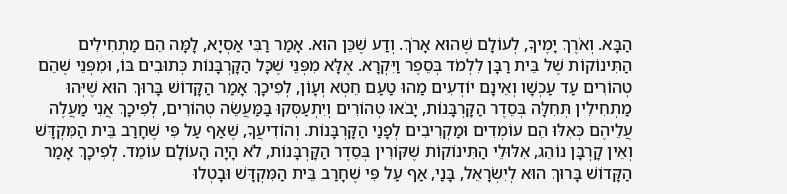הַבָּא. וְאֹרֶךְ יָמֶיךָ, לְעוֹלָם שֶׁהוּא אָרֹךְ. וְדַע שֶׁכֵּן הוּא. אָמַר רַבִּי אַסְיָא, לָמָּה הֵם מַתְחִילִים הַתִּינוֹקוֹת שֶׁל בֵּית רַבָּן לִלְמֹד בְּסֵפֶר וַיִּקְרָא. אֶלָּא מִפְּנֵי שֶׁכָּל הַקָּרְבָּנוֹת כְּתוּבִים בּוֹ, וּמִפְּנֵי שֶׁהֵם טְהוֹרִים עַד עַכְשָׁו וְאֵינָם יוֹדְעִים מַהוּ טַעַם חֵטְא וְעָוֹן, לְפִיכָךְ אָמַר הַקָּדוֹשׁ בָּרוּךְ הוּא שֶׁיְּהוּ מַתְחִילִין תְּחִלָּה בְּסֵדֶר הַקָּרְבָּנוֹת, יָבֹאוּ טְהוֹרִים וְיִתְעַסְּקוּ בַּמַּעֲשֵׂה טְהוֹרִים, לְפִיכָךְ אֲנִי מַעֲלֶה עֲלֵיהֶם כְּאִלּוּ הֵם עוֹמְדִים וּמַקְרִיבִים לְפָנַי הַקָּרְבָּנוֹת. וְהוֹדִיעֲךָ, שֶׁאַף עַל פִּי שֶׁחָרַב בֵּית הַמִּקְדָּשׁ וְאֵין קָרְבָּן נוֹהֵג, אִלּוּלֵי הַתִּינוֹקוֹת שֶׁקּוֹרִין בְּסֵדֶר הַקָּרְבָּנוֹת, לֹא הָיָה הָעוֹלָם עוֹמֵד. לְפִיכָךְ אָמַר הַקָּדוֹשׁ בָּרוּךְ הוּא לְיִשְׂרָאֵל, בָּנַי, אַף עַל פִּי שֶׁחָרַב בֵּית הַמִּקְדָּשׁ וּבָטְלוּ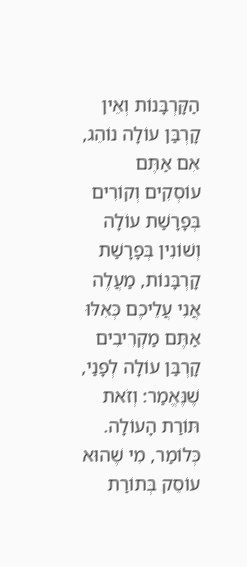הַקָּרְבָּנוֹת וְאֵין קָרְבַּן עוֹלָה נוֹהֵג, אִם אַתֶּם עוֹסְקִים וְקוֹרִים בְּפָרָשַׁת עוֹלָה וְשׁוֹנִין בְּפָרָשַׁת קָרְבָּנוֹת, מַעֲלֶה אֲנִי עֲלֵיכֶם כְּאִלּוּ אַתֶּם מַקְרִיבִים קָרְבַּן עוֹלָה לְפָנַי, שֶׁנֶּאֱמַר: וְזֹאת תּוֹרַת הָעוֹלָה. כְּלוֹמַר, מִי שֶׁהוּא עוֹסֵק בְּתוֹרַת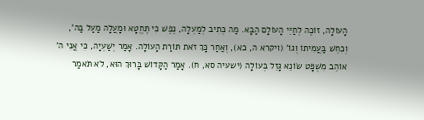הָעוֹלָה, זוֹכֶה לְחַיֵּי הָעוֹלָם הַבָּא. מַה כְּתִיב לְמַעְלָה, נֶפֶשׁ כִּי תֶּחֱטָא וּמָעֲלָה מַעַל בַּה', וְכִחֵשׁ בַּעֲמִיתוֹ וְגוֹ' (ויקרא ה, כא), וְאַחַר כָּךְ זֹאת תּוֹרַת הָעוֹלָה. אָמַר יְשַׁעְיָה, כִּי אֲנִי ה' אוֹהֵב מִשְׁפָּט שׂוֹנֵא גָּזֵל בְּעוֹלָה (ישעיה סא, ח). אָמַר הַקָּדוֹשׁ בָּרוּךְ הוּא, לֹא תֹּאמַר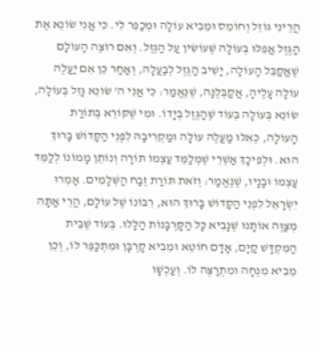הֲרֵינִי גּוֹזֵל וְחוֹמֵס וּמֵבִיא עוֹלָה וּמְכַפֵּר לִי. כִּי אֲנִי שׂוֹנֵא אֶת הַגֶּזֶל אֲפִלּוּ בְּעוֹלָה שֶׁעוֹשִׂין עַל הַגֶּזֶל. וְאִם רוֹצֶה הָעוֹלָם שֶׁאֲקַבֵּל הָעוֹלָה, יָשִׁיב הַגֶּזֶל לְבַעֲלָהּ, וְאַחַר כֵּן אִם יַעֲלֶה עוֹלָה עָלֶיהָ, אֲקַבְּלֶנָּה, שֶׁנֶּאֱמַר: כִּי אֲנִי ה' שׂוֹנֵא גָּזֵל בְּעוֹלָה, שׂוֹנֵא בְּעוֹלָה בְּעוֹד שֶׁהַגֶּזֶל בְּיָדוֹ. וּמִי שֶׁקּוֹרֵא בְּתוֹרַת הָעוֹלָה, כְּאִלּוּ מַעֲלֶה עוֹלָה וּמַקְרִיבָהּ לִפְנֵי הַקָּדוֹשׁ בָּרוּךְ הוּא. וּלְפִיכָךְ אַשְׁרֵי שֶׁמְּלַמֵּד עַצְמוֹ תּוֹרָה וְנוֹתֵן מָמוֹנוֹ לְלַמֵּד עַצְמוֹ וּבָנָיו, שֶׁנֶּאֱמַר: וְזֹאת תּוֹרַת זֶבַח הַשְּׁלָמִים. אָמְרוּ יִשְׂרָאֵל לִפְנֵי הַקָּדוֹשׁ בָּרוּךְ הוּא, רִבּוֹנוֹ שֶׁל עוֹלָם, הֲרֵי אַתָּה מְצַוֶּה אוֹתָנוּ שֶׁנָּבִיא כָּל הַקָּרְבָּנוֹת הַלָּלוּ. בְּעוֹד שֶׁבֵּית הַמִּקְדָּשׁ קַיָּם, אָדָם חוֹטֵא וּמֵבִיא קָרְבָּן וּמִתְכַּפֵּר לוֹ, וְכֵן מֵבִיא מִנְחָה וּמִתְרַצֶּה לוֹ. וְעַכְשָׁו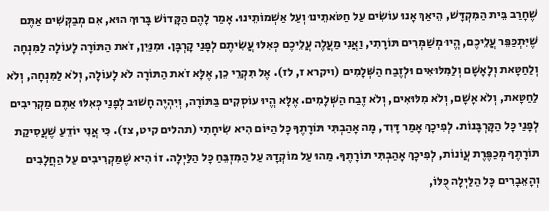שֶׁחָרַב בֵּית הַמִּקְדָּשׁ, הֵיאַךְ אָנוּ עוֹשִׂים עַל חַטֹּאתֵינוּ וְעַל אַשְׁמוֹתֵינוּ. אָמַר לָהֶם הַקָּדוֹשׁ בָּרוּךְ הוּא, אִם מְבַקְּשִׁים אַתֶּם שֶׁיִּתְכַּפֵּר עֲלֵיכֶם, הֱיוּ מְשַׁמְּרִים תּוֹרָתִי, וַאֲנִי מַעֲלֶה עֲלֵיכֶם כְּאִלּוּ עֲשִׂיתֶם לְפָנַי קָרְבָּן. וּמִנַּיִן, זֹאת הַתּוֹרָה לָעוֹלָה לַמִּנְחָה וְלַחַטָּאת וְלָאָשָׁם וְלַמִּלּוּאִים וּלְזֶבַח הַשְּׁלָמִים (ויקרא ז, לז). אֶל תִּקְרֵי כֵן, אֶלָּא זֹאת הַתּוֹרָה לֹא לָעוֹלָה, וְלֹא לַמִּנְחָה, וְלֹא לַחַטָּאת, וְלֹא אָשָׁם, וְלֹא מִלּוּאִים, וְלֹא זֶבַח הַשְּׁלָמִים. אֶלָּא הֱיוּ עוֹסְקִים בַּתּוֹרָה, וְיִהְיֶה חָשׁוּב לְפָנַי כְּאִלּוּ אַתֶּם מַקְרִיבִים לְפָנַי כָּל הַקָּרְבָּנוֹת. לְפִיכָךְ אָמַר דָּוִד, מָה אָהַבְתִּי תּוֹרָתֶךָ כָּל הַיּוֹם הִיא שִׂיחָתִי (תהלים קיט, צז). כִּי אֲנִי יוֹדֵעַ שֶׁעֲסִיקַת תּוֹרָתֶךָ מְכַפֶּרֶת עֲוֹנוֹת, לְפִיכָךְ אָהַבְתִּי תּוֹרָתֶךָ. מַהוּ עַל מוֹקְדָהּ עַל הַמִּזְבֵּחַ כָּל הַלַּיְלָה. זוֹ הִיא שֶׁמַּקְרִיבִים עַל הַחֲלָבִים וְהָאֵבָרִים כָּל הַלַּיְלָה כֻּלּוֹ,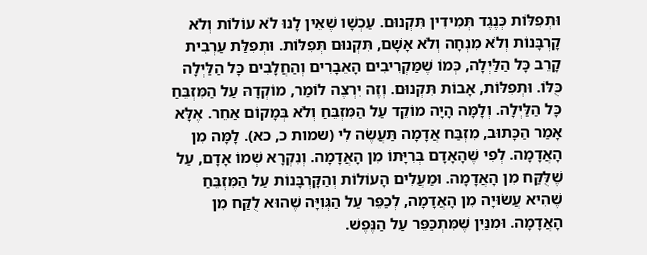וּתְפִלּוֹת כְּנֶגֶד תְּמִידִין תִּקְנוּם. עַכְשָׁו שֶׁאֵין לָנוּ לֹא עוֹלוֹת וְלֹא קָרְבָּנוֹת וְלֹא מִנְחָה וְלֹא אָשָׁם, תִּקְנוּם תְּפִלּוֹת. וּתְפִלַּת עַרְבִית קָרֵב כָּל הַלַּיְלָה, כְּמוֹ שֶׁמַּקְרִיבִים הָאֵבָרִים וְהַחֲלָבִים כָּל הַלַּיְלָה כֻּלּוֹ. וּתְפִלּוֹת, אָבוֹת תִּקְנוּם. וְזֶה יִרְצֶה לוֹמַר, מוֹקְדָהּ עַל הַמִּזְבֵּחַ כָּל הַלַּיְלָה. וְלָמָּה הָיָה מוֹקֵד עַל הַמִּזְבֵּחַ וְלֹא בְּמָקוֹם אַחֵר. אֶלָּא אָמַר הַכָּתוּב, מִזְבַּח אֲדָמָה תַּעֲשֶׂה לִי (שמות כ, כא). לָמָּה מִן הָאֲדָמָה. לְפִי שֶׁהָאָדָם בְּרִיָּתוֹ מִן הָאֲדָמָה. וְנִקְרָא שְׁמוֹ אָדָם, עַל שֶׁלֻּקַּח מִן הָאֲדָמָה. וּמַעֲלִים הָעוֹלוֹת וְהַקָּרְבָּנוֹת עַל הַמִּזְבֵּחַ שֶׁהִיא עֲשׂוּיָה מִן הָאֲדָמָה, לְכַפֵּר עַל הַגְּוִיָּה שֶׁהוּא לֻקַּח מִן הָאֲדָמָה. וּמִנַּיִן שֶׁמִּתְכַּפֵּר עַל הַנֶּפֶשׁ.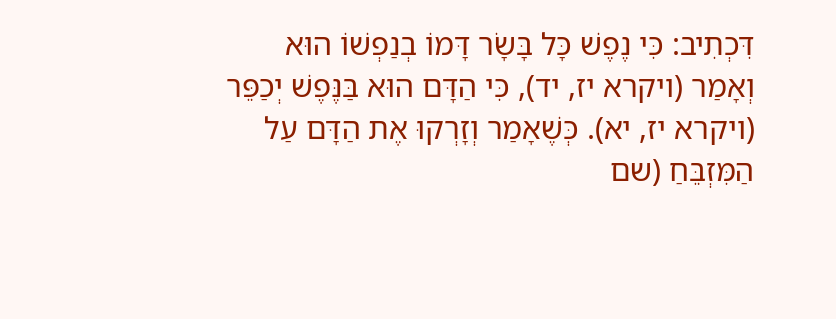דִּכְתִיב: כִּי נֶפֶשׁ כָּל בָּשָׂר דָּמוֹ בְנַפְשׁוֹ הוּא וְאָמַר (ויקרא יז, יד), כִּי הַדָּם הוּא בַּנֶּפֶשׁ יְכַפֵּר (ויקרא יז, יא). כְּשֶׁאָמַר וְזָרְקוּ אֶת הַדָּם עַל הַמִּזְבֵּחַ (שם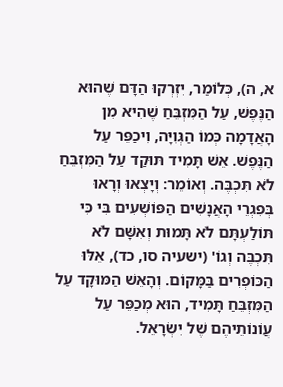א, ה), כְּלוֹמַר, יִזְרְקוּ הַדָּם שֶׁהוּא הַנֶּפֶשׁ, עַל הַמִּזְבֵּחַ שֶׁהִיא מִן הָאֲדָמָה כְּמוֹ הַגְּוִיָּה, וִיכַפֵּר עַל הַנֶּפֶשׁ. אֵשׁ תָּמִיד תּוּקַד עַל הַמִּזְבֵּחַ לֹא תִּכְבֶּה. וְאוֹמֵר: וְיָצְאוּ וְרָאוּ בְּפִגְרֵי הָאֲנָשִׁים הַפּוֹשְׁעִים בִּי כִּי תּוֹלַעְתָּם לֹא תָּמוּת וְאִשָּׁם לֹא תִּכְבֶּה וְגוֹ' (ישעיה סו, כד), אֵלּוּ הַכּוֹפְרִים בַּמָּקוֹם. וְהָאֵשׁ הַמּוּקָד עַל הַמִּזְבֵּחַ תָּמִיד, הוּא מְכַפֵּר עַל עֲוֹנוֹתֵיהֶם שֶׁל יִשְׂרָאֵל.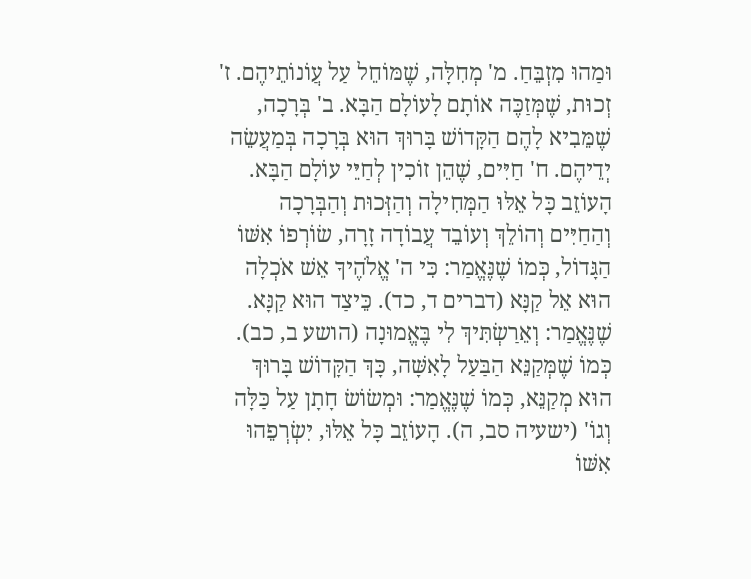וּמַהוּ מִזְבֵּחַ. מ' מְחִלָּה, שֶׁמּוֹחֵל עַל עֲוֹנוֹתֵיהֶם. ז' זְכוּת, שֶׁמְּזַכֶּה אוֹתָם לָעוֹלָם הַבָּא. ב' בְּרָכָה, שֶׁמֵּבִיא לָהֶם הַקָּדוֹשׁ בָּרוּךְ הוּא בְּרָכָה בְּמַעֲשֵׂה יְדֵיהֶם. ח' חַיִּים, שֶׁהֵן זוֹכִין לְחַיֵּי עוֹלָם הַבָּא. הָעוֹזֵב כָּל אֵלּוּ הַמְּחִילָה וְהַזְּכוּת וְהַבְּרָכָה וְהַחַיִּים וְהוֹלֵךְ וְעוֹבֵד עֲבוֹדָה זָרָה, שׂוֹרְפוֹ אִשּׁוֹ הַגָּדוֹל, כְּמוֹ שֶׁנֶּאֱמַר: כִּי ה' אֱלֹהֶיךָ אֵשׁ אֹכְלָה הוּא אֵל קַנָּא (דברים ד, כד). כֵּיצַד הוּא קַנָּא. שֶׁנֶּאֱמַר: וְאֵרַשְׂתִּיךְ לִי בֶּאֱמוּנָה (הושע ב, כב). כְּמוֹ שֶׁמְּקַנֵּא הַבַּעַל לָאִשָּׁה, כָּךְ הַקָּדוֹשׁ בָּרוּךְ הוּא מְקַנֵּא, כְּמוֹ שֶׁנֶּאֱמַר: וּמְשׂוֹשׂ חָתָן עַל כַּלָּה וְגוֹ' (ישעיה סב, ה). הָעוֹזֵב כָּל אֵלּוּ, יִשְׂרְפֵהוּ אִשּׁוֹ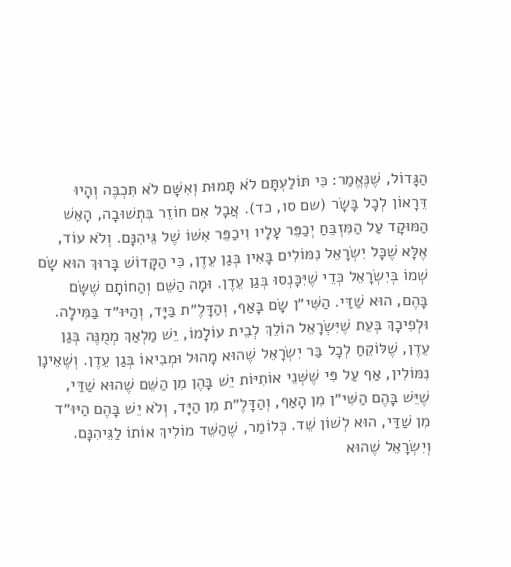הַגָּדוֹל, שֶׁנֶּאֱמַר: כִּי תּוֹלַעְתָּם לֹא תָּמוּת וְאִשָּׁם לֹא תִּכְבֶּה וְהָיוּ דֵּרָאוֹן לְכָל בָּשָׂר (שם סו, כד). אֲבָל אִם חוֹזֵר בִּתְשׁוּבָה, הָאֵשׁ הַמּוּקָד עַל הַמִּזְבֵּחַ יְכַפֵּר עָלָיו וִיכַפֵּר אִשּׁוֹ שֶׁל גֵּיהִנָּם. וְלֹא עוֹד, אֶלָּא שֶׁכָּל יִשְׂרָאֵל נִמּוֹלִים בָּאִין בְּגַן עֵדֶן, כִּי הַקָּדוֹשׁ בָּרוּךְ הוּא שָׂם שְׁמוֹ בְּיִשְׂרָאֵל כְּדֵי שֶׁיִּכָּנְסוּ בְּגַן עֵדֶן. וּמָה הַשֵּׁם וְהַחוֹתָם שֶׁשָּׂם בָּהֶם, הוּא שַׁדַּי. הַשִּׁי״ן שָׂם בָּאַף, וְהַדָּלֶ״ת בַּיָּד, וְהַיּוּ״ד בַּמִּילָה. וּלְפִיכָךְ בְּעֵת שֶׁיִּשְׂרָאֵל הוֹלֵךְ לְבֵית עוֹלָמוֹ, יֵשׁ מַלְאַךְ מְמֻנֶּה בְּגַן עֵדֶן, שֶׁלּוֹקֵחַ לְכָל בַּר יִשְׂרָאֵל שֶׁהוּא מָהוּל וּמְבִיאוֹ בְּגַן עֵדֶן. וְשֶׁאֵינָן נִמּוֹלִין, אַף עַל פִּי שֶׁשְּׁנֵי אוֹתִיּוֹת יֵשׁ בָּהֶן מִן הַשֵּׁם שֶׁהוּא שַׁדַּי, שֶׁיֵּשׁ בָּהֶם הַשִּׁי״ן מִן הָאַף, וְהַדָּלֶ״ת מִן הַיָּד, וְלֹא יֵשׁ בָּהֶם הַיּוּ״ד מִן שַׁדַּי, הוּא לְשׁוֹן שֵׁד. כְּלוֹמַר, שֶׁהַשֵּׁד מוֹלִיךְ אוֹתוֹ לַגֵּיהִנָּם. וְיִשְׂרָאֵל שֶׁהוּא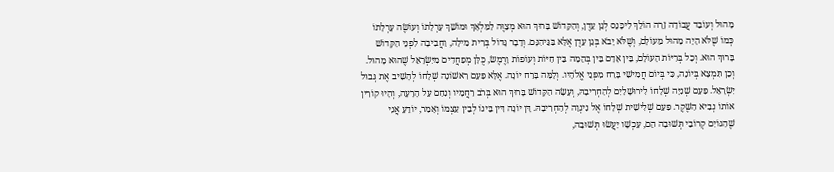מָהוּל וְעוֹבֵד עֲבוֹדָה זָרָה הוֹלֵךְ לִיכָּנֵס לְגַן עֵדֶן, וְהַקָּדוֹשׁ בָּרוּךְ הוּא מְצַוֶּה לַמַּלְאָךְ וּמוֹשֵׁךְ עָרְלָתוֹ וְעוֹשֶׂה עָרְלָתוֹ כְּמוֹ שֶׁלֹּא הָיָה מָהוּל מֵעוֹלָם, וְשֶׁלֹּא יָבֹא בְּגַן עֵדֶן אֶלָּא בַּגֵּיהִנָּם. וְדָבָר גָּדוֹל בְּרִית מִילָה, וַחֲבִיבָה לִפְנֵי הַקָּדוֹשׁ בָּרוּךְ הוּא. וְכָל בְּרִיּוֹת הָעוֹלָם, בֵּין אָדָם בֵּין בְּהֵמָה בֵּין חַיּוֹת וְעוֹפוֹת וָרֶמֶשׂ, כֻּלָּן מְפַחֲדִים מִיִּשְׂרָאֵל שֶׁהוּא מָהוּל. וְכֵן תִּמְצָא בְּיוֹנָה, כִּי בְּיוֹם חֲמִישִׁי בָּרַח מִפְּנֵי אֱלֹהָיו. וְלָמָּה בָּרַח יוֹנָה. אֶלָּא פַּעַם רִאשׁוֹנָה שְׁלָחוֹ לְהָשִׁיב אֶת גְּבוּל יִשְׂרָאֵל. פַּעַם שְׁנִיָּה שְׁלָחוֹ לִירוּשָׁלַיִם לְהַחְרִיבָהּ, וְעָשָׂה הַקָּדוֹשׁ בָּרוּךְ הוּא בְּרֹב רַחֲמָיו וְנִחַם עַל הָרָעָה, וְהָיוּ קוֹרִין אוֹתוֹ נְבִיא הַשֶּׁקֶר. פַּעַם שְׁלִישִׁית שְׁלָחוֹ אֶל נִינְוֵה לְהַחְרִיבָהּ. דָּן יוֹנָה דִּין בֵּינוֹ לְבֵין עַצְמוֹ וְאָמַר, יוֹדֵעַ אֲנִי שֶׁהַגּוֹיִם קְרוֹבֵי תְּשׁוּבָה הֵם, עַכְשָׁו יַעֲשׂוּ תְּשׁוּבָה,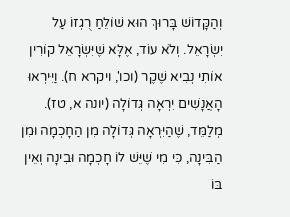וְהַקָּדוֹשׁ בָּרוּךְ הוּא שׁוֹלֵחַ רֻגְזוֹ עַל יִשְׂרָאֵל. וְלֹא עוֹד, אֶלָּא שֶׁיִּשְׂרָאֵל קוֹרִין אוֹתִי נְבִיא שֶׁקֶר (וכו', ויקרא ח). וַיִּירְאוּ הָאֲנָשִׁים יִרְאָה גְּדוֹלָה (יונה א, טז). מְלַמֵּד, שֶׁהַיִּרְאָה גְּדוֹלָה מִן הַחָכְמָה וּמִן הַבִּינָה, כִּי מִי שֶׁיֵּשׁ לוֹ חָכְמָה וּבִינָה וְאֵין בּוֹ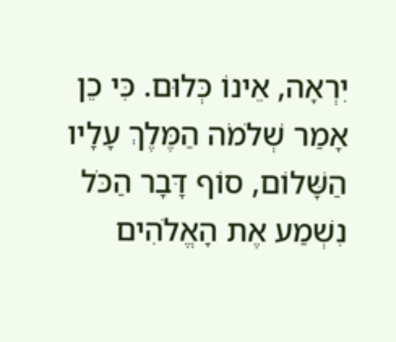יִרְאָה, אֵינוֹ כְּלוּם. כִּי כֵן אָמַר שְׁלֹמֹה הַמֶּלֶךְ עָלָיו הַשָּׁלוֹם, סוֹף דָּבָר הַכֹּל נִשְׁמַע אֶת הָאֱלֹהִים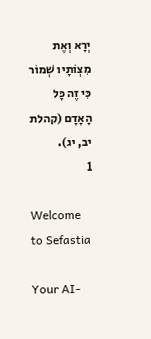יְרָא וְאֶת מִצְוֹתָיו שְׁמוֹר כִּי זֶה כָּל הָאָדָם (קהלת יב, יג).
1

Welcome to Sefastia

Your AI-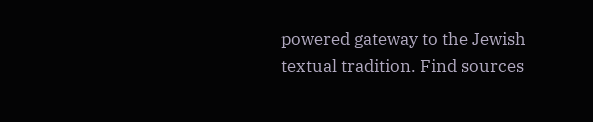powered gateway to the Jewish textual tradition. Find sources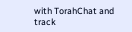with TorahChat and track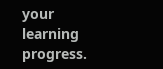your learning progress.